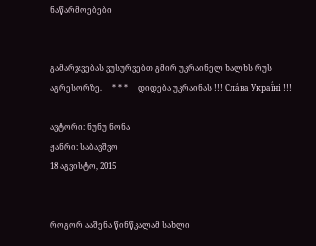ნაწარმოებები


გამარჯვებას ვუსურვებთ გმირ უკრაინელ ხალხს რუს აგრესორზე.     * * *     დიდება უკრაინას !!! Сла́ва Украї́ні !!!

ავტორი: ნუნუ ნონა
ჟანრი: საბავშვო
18 აგვისტო, 2015


როგორ ააშენა წინწკალამ სახლი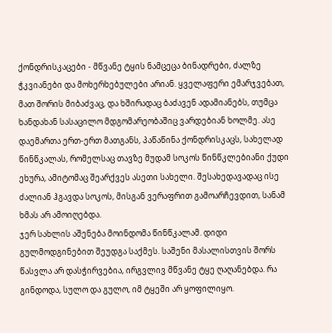ქონდრისკაცები - მწვანე ტყის ნამცეცა ბინადრები, ძალზე ჭკვიანები და მოხერხებულები არიან. ყველაფერი ემარჯვებათ, მათ შორის მიბაძვაც, და ხშირადაც ბაძავენ ადამიანებს, თუმცა ხანდახან სასაცილო მდგომარეობაშიც ვარდებიან ხოლმე. ასე დაემართა ერთ-ერთ მათგანს, პაწაწინა ქონდრისკაცს, სახელად წინწკალას, რომელსაც თავზე მუდამ სოკოს წინწკლებიანი ქუდი ეხურა, ამიტომაც შეარქვეს ასეთი სახელი. შესახედავადაც ისე ძალიან ჰგავდა სოკოს, მისგან ვერაფრით გამოარჩევდით, სანამ ხმას არ ამოიღებდა.
ჯერ სახლის აშენება მოინდომა წინწკალამ. დიდი გულმოდგინებით შეუდგა საქმეს. საშენი მასალისთვის შორს წასვლა არ დასჭირვებია, ირგვლივ მწვანე ტყე ღაღანებდა. რა გინდოდა, სულო და გულო, იმ ტყეში არ ყოფილიყო.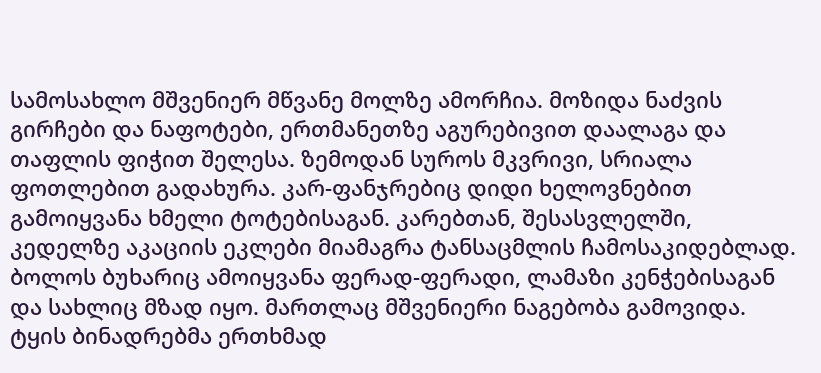სამოსახლო მშვენიერ მწვანე მოლზე ამორჩია. მოზიდა ნაძვის გირჩები და ნაფოტები, ერთმანეთზე აგურებივით დაალაგა და თაფლის ფიჭით შელესა. ზემოდან სუროს მკვრივი, სრიალა ფოთლებით გადახურა. კარ-ფანჯრებიც დიდი ხელოვნებით გამოიყვანა ხმელი ტოტებისაგან. კარებთან, შესასვლელში, კედელზე აკაციის ეკლები მიამაგრა ტანსაცმლის ჩამოსაკიდებლად. ბოლოს ბუხარიც ამოიყვანა ფერად-ფერადი, ლამაზი კენჭებისაგან და სახლიც მზად იყო. მართლაც მშვენიერი ნაგებობა გამოვიდა. ტყის ბინადრებმა ერთხმად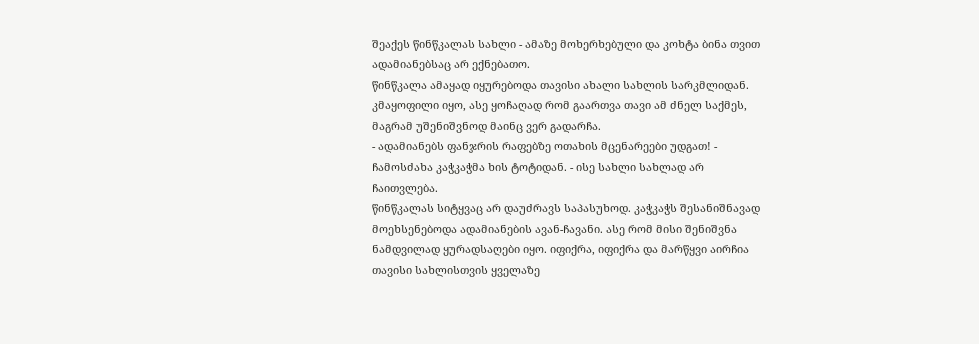შეაქეს წინწკალას სახლი - ამაზე მოხერხებული და კოხტა ბინა თვით ადამიანებსაც არ ექნებათო.
წინწკალა ამაყად იყურებოდა თავისი ახალი სახლის სარკმლიდან. კმაყოფილი იყო, ასე ყოჩაღად რომ გაართვა თავი ამ ძნელ საქმეს, მაგრამ უშენიშვნოდ მაინც ვერ გადარჩა.
- ადამიანებს ფანჯრის რაფებზე ოთახის მცენარეები უდგათ! - ჩამოსძახა კაჭკაჭმა ხის ტოტიდან. - ისე სახლი სახლად არ ჩაითვლება.
წინწკალას სიტყვაც არ დაუძრავს საპასუხოდ. კაჭკაჭს შესანიშნავად მოეხსენებოდა ადამიანების ავან-ჩავანი. ასე რომ მისი შენიშვნა ნამდვილად ყურადსაღები იყო. იფიქრა, იფიქრა და მარწყვი აირჩია თავისი სახლისთვის ყველაზე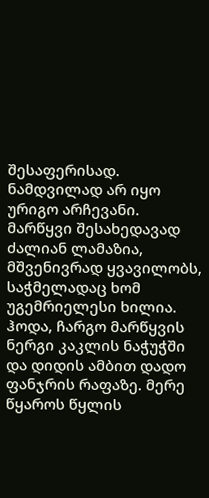შესაფერისად. ნამდვილად არ იყო ურიგო არჩევანი. მარწყვი შესახედავად ძალიან ლამაზია, მშვენივრად ყვავილობს, საჭმელადაც ხომ უგემრიელესი ხილია. ჰოდა, ჩარგო მარწყვის ნერგი კაკლის ნაჭუჭში და დიდის ამბით დადო ფანჯრის რაფაზე. მერე წყაროს წყლის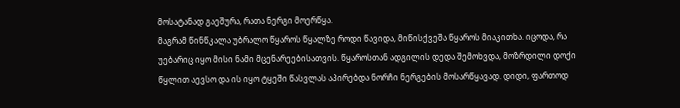მოსატანად გაეშურა, რათა ნერგი მოერწყა.
მაგრამ წინწკალა უბრალო წყაროს წყალზე როდი წავიდა, მიწისქვეშა წყაროს მიაკითხა. იცოდა, რა უებარიც იყო მისი ნამი მცენარეებისათვის. წყაროსთან ადგილის დედა შემოხვდა, მოზრდილი დოქი წყლით აევსო და ის იყო ტყეში წასვლას აპირებდა ნორჩი ნერგების მოსარწყავად. დიდი, ფართოდ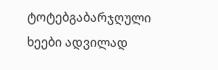ტოტებგაბარჯღული ხეები ადვილად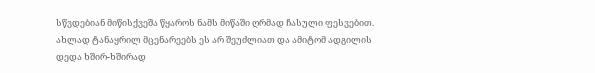სწვდებიან მიწისქვეშა წყაროს ნამს მიწაში ღრმად ჩასული ფესვებით. ახლად ტანაყრილ მცენარეებს ეს არ შეუძლიათ და ამიტომ ადგილის დედა ხშირ-ხშირად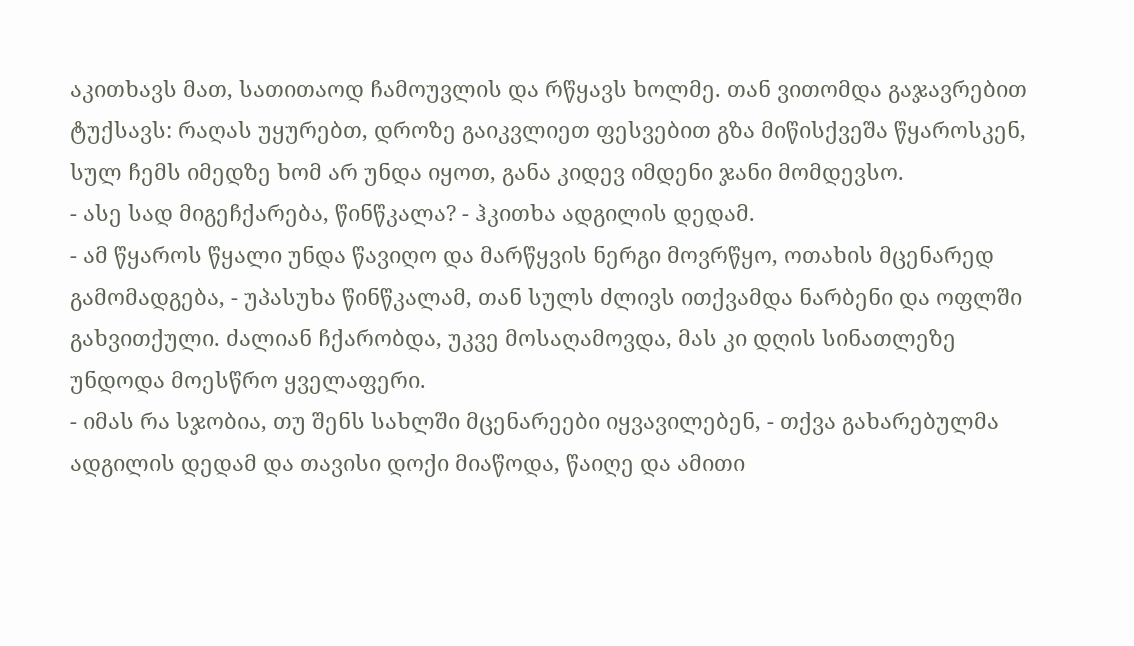აკითხავს მათ, სათითაოდ ჩამოუვლის და რწყავს ხოლმე. თან ვითომდა გაჯავრებით ტუქსავს: რაღას უყურებთ, დროზე გაიკვლიეთ ფესვებით გზა მიწისქვეშა წყაროსკენ, სულ ჩემს იმედზე ხომ არ უნდა იყოთ, განა კიდევ იმდენი ჯანი მომდევსო.
- ასე სად მიგეჩქარება, წინწკალა? - ჰკითხა ადგილის დედამ.
- ამ წყაროს წყალი უნდა წავიღო და მარწყვის ნერგი მოვრწყო, ოთახის მცენარედ გამომადგება, - უპასუხა წინწკალამ, თან სულს ძლივს ითქვამდა ნარბენი და ოფლში გახვითქული. ძალიან ჩქარობდა, უკვე მოსაღამოვდა, მას კი დღის სინათლეზე უნდოდა მოესწრო ყველაფერი.
- იმას რა სჯობია, თუ შენს სახლში მცენარეები იყვავილებენ, - თქვა გახარებულმა ადგილის დედამ და თავისი დოქი მიაწოდა, წაიღე და ამითი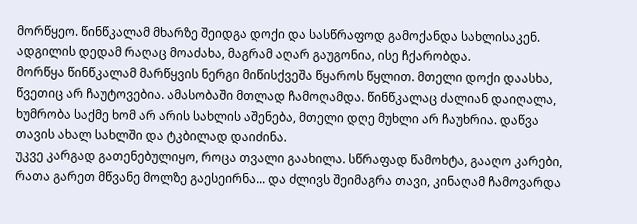მორწყეო. წინწკალამ მხარზე შეიდგა დოქი და სასწრაფოდ გამოქანდა სახლისაკენ. ადგილის დედამ რაღაც მოაძახა, მაგრამ აღარ გაუგონია, ისე ჩქარობდა.
მორწყა წინწკალამ მარწყვის ნერგი მიწისქვეშა წყაროს წყლით. მთელი დოქი დაასხა, წვეთიც არ ჩაუტოვებია. ამასობაში მთლად ჩამოღამდა. წინწკალაც ძალიან დაიღალა, ხუმრობა საქმე ხომ არ არის სახლის აშენება, მთელი დღე მუხლი არ ჩაუხრია. დაწვა თავის ახალ სახლში და ტკბილად დაიძინა.
უკვე კარგად გათენებულიყო, როცა თვალი გაახილა. სწრაფად წამოხტა, გააღო კარები, რათა გარეთ მწვანე მოლზე გაესეირნა... და ძლივს შეიმაგრა თავი, კინაღამ ჩამოვარდა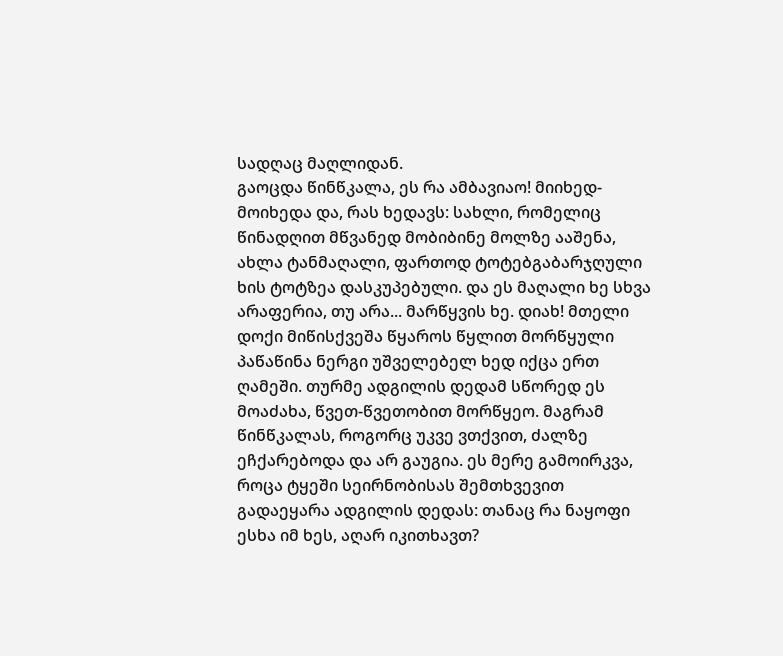სადღაც მაღლიდან.
გაოცდა წინწკალა, ეს რა ამბავიაო! მიიხედ-მოიხედა და, რას ხედავს: სახლი, რომელიც წინადღით მწვანედ მობიბინე მოლზე ააშენა, ახლა ტანმაღალი, ფართოდ ტოტებგაბარჯღული ხის ტოტზეა დასკუპებული. და ეს მაღალი ხე სხვა არაფერია, თუ არა... მარწყვის ხე. დიახ! მთელი დოქი მიწისქვეშა წყაროს წყლით მორწყული პაწაწინა ნერგი უშველებელ ხედ იქცა ერთ ღამეში. თურმე ადგილის დედამ სწორედ ეს მოაძახა, წვეთ-წვეთობით მორწყეო. მაგრამ წინწკალას, როგორც უკვე ვთქვით, ძალზე ეჩქარებოდა და არ გაუგია. ეს მერე გამოირკვა, როცა ტყეში სეირნობისას შემთხვევით გადაეყარა ადგილის დედას: თანაც რა ნაყოფი ესხა იმ ხეს, აღარ იკითხავთ?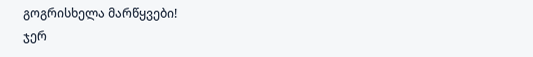გოგრისხელა მარწყვები!
ჯერ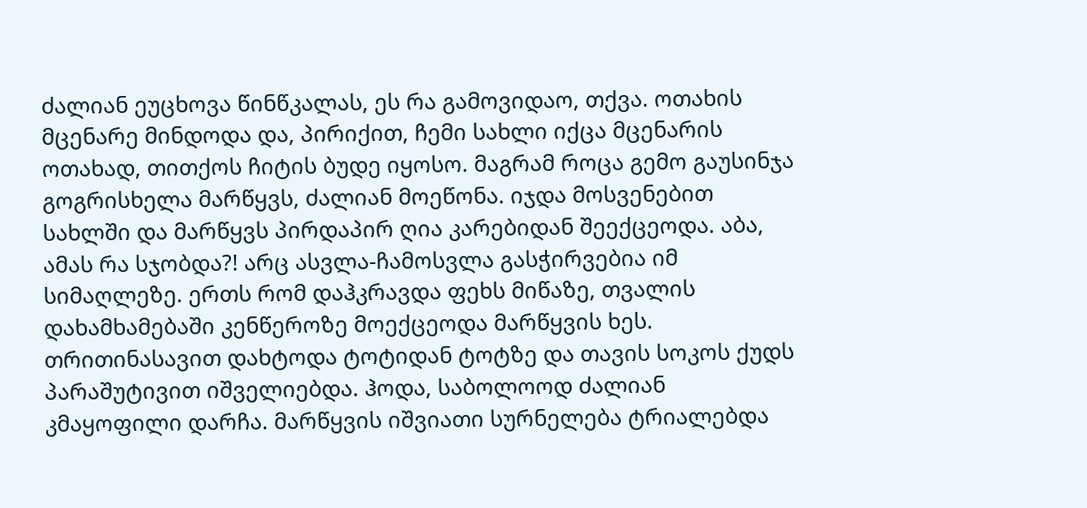ძალიან ეუცხოვა წინწკალას, ეს რა გამოვიდაო, თქვა. ოთახის მცენარე მინდოდა და, პირიქით, ჩემი სახლი იქცა მცენარის ოთახად, თითქოს ჩიტის ბუდე იყოსო. მაგრამ როცა გემო გაუსინჯა გოგრისხელა მარწყვს, ძალიან მოეწონა. იჯდა მოსვენებით სახლში და მარწყვს პირდაპირ ღია კარებიდან შეექცეოდა. აბა, ამას რა სჯობდა?! არც ასვლა-ჩამოსვლა გასჭირვებია იმ სიმაღლეზე. ერთს რომ დაჰკრავდა ფეხს მიწაზე, თვალის დახამხამებაში კენწეროზე მოექცეოდა მარწყვის ხეს. თრითინასავით დახტოდა ტოტიდან ტოტზე და თავის სოკოს ქუდს პარაშუტივით იშველიებდა. ჰოდა, საბოლოოდ ძალიან კმაყოფილი დარჩა. მარწყვის იშვიათი სურნელება ტრიალებდა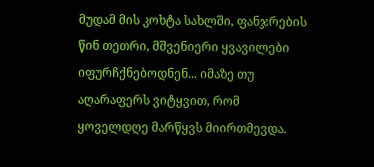მუდამ მის კოხტა სახლში, ფანჯრების წინ თეთრი, მშვენიერი ყვავილები იფურჩქნებოდნენ... იმაზე თუ აღარაფერს ვიტყვით, რომ ყოველდღე მარწყვს მიირთმევდა.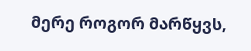მერე როგორ მარწყვს,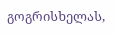გოგრისხელას,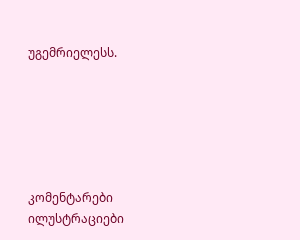უგემრიელესს.






კომენტარები ილუსტრაციები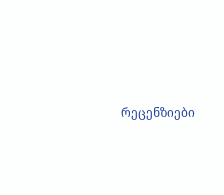რეცენზიები